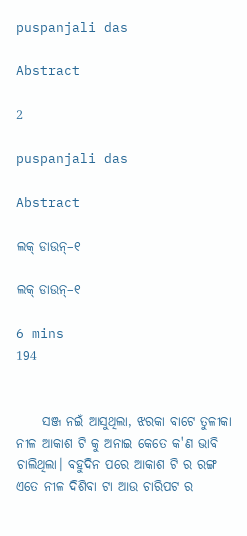puspanjali das

Abstract

2

puspanjali das

Abstract

ଲକ୍ ଡାଉନ୍–୧

ଲକ୍ ଡାଉନ୍–୧

6 mins
194


     ସଞ୍ଜ ନଇଁ ଆସୁଥିଲା, ଝରକା ବାଟେ ତୁଳୀକା ନୀଳ ଆକାଶ ଟି କୁ ଅନାଇ କେତେ କ'ଣ ଭାବି ଚାଲିଥିଲା। ବହୁଦିନ ପରେ ଆକାଶ ଟି ର ରଙ୍ଗ ଏତେ ନୀଳ ଦିଶିବା ଟା ଆଉ ଚାରିପଟ ର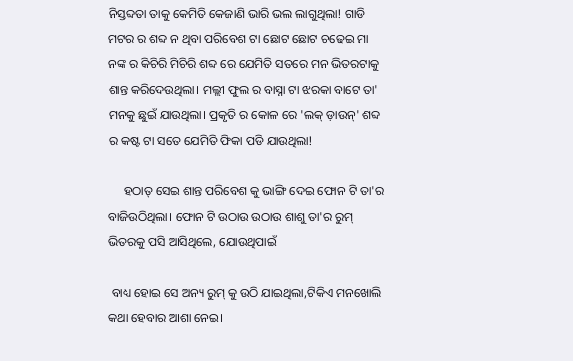ନିସ୍ତବ୍ଦତା ତାକୁ କେମିତି କେଜାଣି ଭାରି ଭଲ ଲାଗୁଥିଲା! ଗାଡି ମଟର ର ଶବ୍ଦ ନ ଥିବା ପରିବେଶ ଟା ଛୋଟ ଛୋଟ ଚଢେଇ ମା ନଙ୍କ ର କିଚିରି ମିଚିରି ଶବ୍ଦ ରେ ଯେମିତି ସତରେ ମନ ଭିତରଟାକୁ ଶାନ୍ତ କରିଦେଉଥିଲା। ମଲ୍ଲୀ ଫୁଲ ର ବାସ୍ନା ଟା ଝରକା ବାଟେ ତା' ମନକୁ ଛୁଇଁ ଯାଉଥିଲା। ପ୍ରକୃତି ର କୋଳ ରେ 'ଲକ୍ ଡ଼ାଉନ୍' ଶବ୍ଦ ର କଷ୍ଟ ଟା ସତେ ଯେମିତି ଫିକା ପଡି ଯାଉଥିଲା!

     ହଠାତ୍ ସେଇ ଶାନ୍ତ ପରିବେଶ କୁ ଭାଙ୍ଗି ଦେଇ ଫୋନ ଟି ତା'ର ବାଜିଉଠିଥିଲା। ଫୋନ ଟି ଉଠାଉ ଉଠାଉ ଶାଶୁ ତା'ର ରୁମ୍ ଭିତରକୁ ପସି ଆସିଥିଲେ, ଯୋଉଥିପାଇଁ

 ବାଧ୍ୟ ହୋଇ ସେ ଅନ୍ୟ ରୁମ୍ କୁ ଉଠି ଯାଇଥିଲା,ଟିକିଏ ମନଖୋଲି କଥା ହେବାର ଆଶା ନେଇ।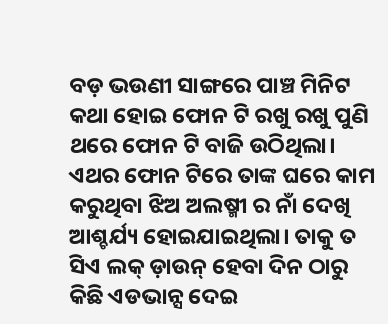ବଡ଼ ଭଉଣୀ ସାଙ୍ଗରେ ପାଞ୍ଚ ମିନିଟ କଥା ହୋଇ ଫୋନ ଟି ରଖୁ ରଖୁ ପୁଣି ଥରେ ଫୋନ ଟି ବାଜି ଉଠିଥିଲା। ଏଥର ଫୋନ ଟିରେ ତାଙ୍କ ଘରେ କାମ କରୁଥିବା ଝିଅ ଅଲଷ୍ମୀ ର ନାଁ ଦେଖି ଆଶ୍ଚର୍ଯ୍ୟ ହୋଇଯାଇଥିଲା। ତାକୁ ତ ସିଏ ଲକ୍ ଡ଼ାଉନ୍ ହେବା ଦିନ ଠାରୁ କିଛି ଏଡଭାନ୍ସ ଦେଇ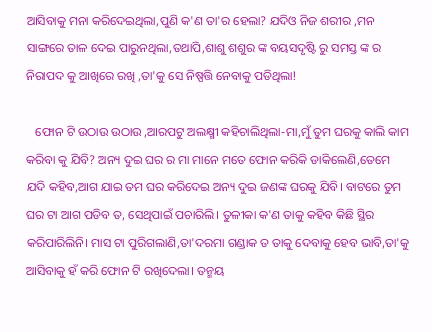ଆସିବାକୁ ମନା କରିଦେଇଥିଲା,ପୁଣି କ'ଣ ତା'ର ହେଲା? ଯଦିଓ ନିଜ ଶରୀର ,ମନ ସାଙ୍ଗରେ ତାଳ ଦେଇ ପାରୁନଥିଲା,ତଥାପି,ଶାଶୁ ଶଶୁର ଙ୍କ ବୟସଦୃଷ୍ଟି ରୁ ସମସ୍ତ ଙ୍କ ର ନିରାପଦ କୁ ଆଖିରେ ରଖି ,ତା'କୁ ସେ ନିଷ୍ପତ୍ତି ନେବାକୁ ପଡିଥିଲା!

   ଫୋନ ଟି ଉଠାଉ ଉଠାଉ ,ଆରପଟୁ ଅଲକ୍ଷ୍ମୀ କହିଚାଲିଥିଲା-ମା,ମୁଁ ତୁମ ଘରକୁ କାଲି କାମ କରିବା କୁ ଯିବି? ଅନ୍ୟ ଦୁଇ ଘର ର ମା ମାନେ ମତେ ଫୋନ କରିକି ଡାକିଲେଣି,ତେମେ ଯଦି କହିବ,ଆଗ ଯାଇ ତମ ଘର କରିଦେଇ ଅନ୍ୟ ଦୁଇ ଜଣଙ୍କ ଘରକୁ ଯିବି। ବାଟରେ ତୁମ ଘର ଟା ଆଗ ପଡିବ ତ, ସେଥିପାଇଁ ପଚାରିଲି। ତୁଳୀକା କ'ଣ ତାକୁ କହିବ କିଛି ସ୍ଥିର କରିପାରିଲିନି। ମାସ ଟା ପୁରିଗଲାଣି,ତା'ଦରମା ଗଣ୍ଡାକ ତ ତାକୁ ଦେବାକୁ ହେବ ଭାବି,ତା'କୁ ଆସିବାକୁ ହଁ କରି ଫୋନ ଟି ରଖିଦେଲା। ତନ୍ମୟ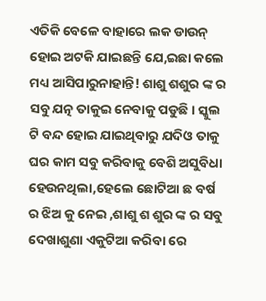ଏତିକି ବେଳେ ବାହାରେ ଲକ ଡାଉନ୍ ହୋଇ ଅଟକି ଯାଇଛନ୍ତି ଯେ,ଇଛା କଲେ ମଧ୍ୟ ଆସିପାରୁନାହାନ୍ତି! ଶାଶୁ ଶଶୁର ଙ୍କ ର ସବୁ ଯତ୍ନ ତାକୁଇ ନେବାକୁ ପଡୁଛି। ସ୍କୁଲ ଟି ବନ୍ଦ ହୋଇ ଯାଇଥିବାରୁ ଯଦିଓ ତାକୁ ଘର କାମ ସବୁ କରିବାକୁ ବେଶି ଅସୁବିଧା ହେଉନଥିଲା,ହେଲେ ଛୋଟିଆ ଛ ବର୍ଷ ର ଝିଅ କୁ ନେଇ ,ଶାଶୁ ଶ ଶୁର ଙ୍କ ର ସବୁ ଦେଖାଶୁଣା ଏକୁଟିଆ କରିବା ରେ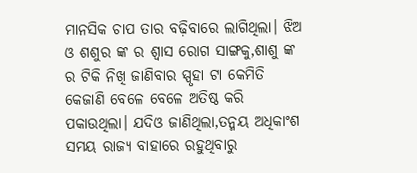ମାନସିକ ଚାପ ତାର ବଢ଼ିବାରେ ଲାଗିଥିଲା। ଝିଅ ଓ ଶଶୁର ଙ୍କ ର ଶ୍ଵାସ ରୋଗ ସାଙ୍ଗକୁ,ଶାଶୁ ଙ୍କ ର ଟିକି ନିଖି ଜାଣିବାର ସ୍ପୃହା ଟା କେମିତି କେଜାଣି ବେଳେ ବେଳେ ଅତିଷ୍ଠ କରି ପକାଉଥିଲା। ଯଦିଓ ଜାଣିଥିଲା,ତନ୍ମୟ ଅଧିକାଂଶ ସମୟ ରାଜ୍ୟ ବାହାରେ ରହୁଥିବାରୁ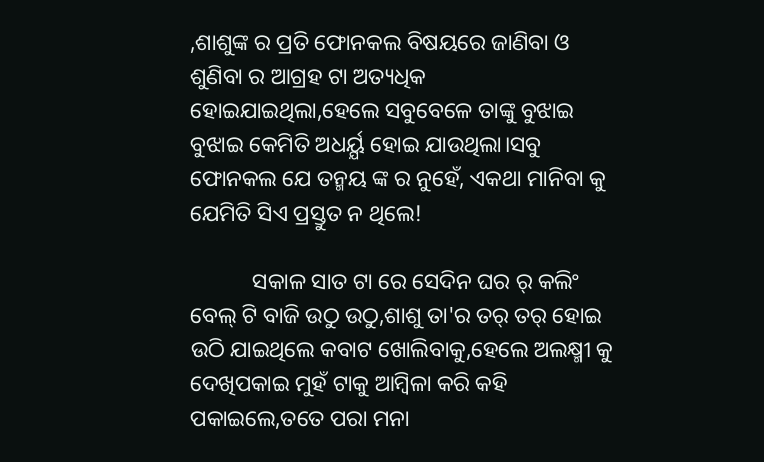,ଶାଶୁଙ୍କ ର ପ୍ରତି ଫୋନକଲ ବିଷୟରେ ଜାଣିବା ଓ ଶୁଣିବା ର ଆଗ୍ରହ ଟା ଅତ୍ୟଧିକ ହୋଇଯାଇଥିଲା,ହେଲେ ସବୁବେଳେ ତାଙ୍କୁ ବୁଝାଇ ବୁଝାଇ କେମିତି ଅଧର୍ୟ୍ଯ ହୋଇ ଯାଉଥିଲା।ସବୁ ଫୋନକଲ ଯେ ତନ୍ମୟ ଙ୍କ ର ନୁହେଁ, ଏକଥା ମାନିବା କୁ ଯେମିତି ସିଏ ପ୍ରସ୍ତୁତ ନ ଥିଲେ!

           ସକାଳ ସାତ ଟା ରେ ସେଦିନ ଘର ର୍ କଲିଂ ବେଲ୍ ଟି ବାଜି ଉଠୁ ଉଠୁ,ଶାଶୁ ତା'ର ତର୍ ତର୍ ହୋଇ ଉଠି ଯାଇଥିଲେ କବାଟ ଖୋଲିବାକୁ,ହେଲେ ଅଲକ୍ଷ୍ମୀ କୁ ଦେଖିପକାଇ ମୁହଁ ଟାକୁ ଆମ୍ବିଳା କରି କହି ପକାଇଲେ,ତତେ ପରା ମନା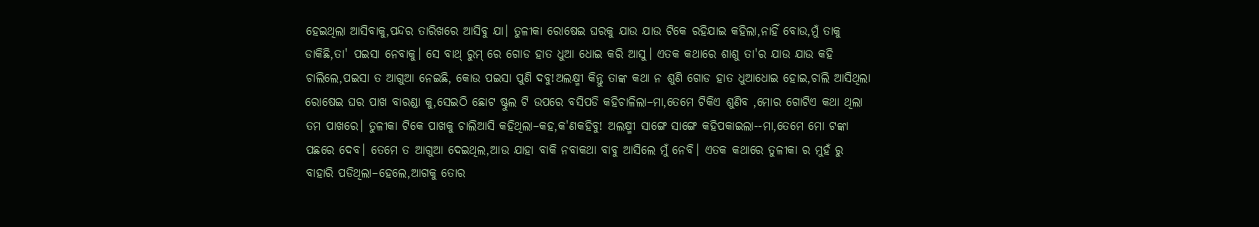ହେଇଥିଲା ଆସିବାକୁ,ପନ୍ଦର ତାରିଖରେ ଆସିବୁ ଯା। ତୁଳୀକା ରୋଷେଇ ଘରକୁ ଯାଉ ଯାଉ ଟିକେ ରହିଯାଇ କହିଲା,ନାହିଁ ବୋଉ,ମୁଁ ତାକୁ ଡାକିଛି,ତା' ପଇସା ନେବାକୁ। ସେ ବାଥ୍ ରୁମ୍ ରେ ଗୋଡ ହାତ ଧୁଆ ଧୋଇ କରି ଆସୁ। ଏତକ କଥାରେ ଶାଶୁ ତା'ର ଯାଉ ଯାଉ କହି ଚାଲିଲେ,ପଇସା ତ ଆଗୁଆ ନେଇଛି, କୋଉ ପଇସା ପୁଣି ଦବୁ!ଅଲକ୍ଷ୍ମୀ କିନ୍ତୁ ତାଙ୍କ କଥା ନ ଶୁଣି ଗୋଡ ହାତ ଧୁଆଧୋଇ ହୋଇ,ଚାଲି ଆସିଥିଲା ରୋଷେଇ ଘର ପାଖ ବାରଣ୍ଡା କୁ,ସେଇଠି ଛୋଟ ଷ୍ଟୁଲ ଟି ଉପରେ ବସିପଡି କହିଚାଳିଲା–ମା,ତେମେ ଟିକିଏ ଶୁଣିବ ,ମୋର ଗୋଟିଏ କଥା ଥିଲା ତମ ପାଖରେ। ତୁଳୀକା ଟିକେ ପାଖକୁ ଚାଲିଆସି କହିଥିଲା–କହ,କ'ଣକହିବୁ! ଅଲକ୍ଷ୍ମୀ ସାଙ୍ଗେ ସାଙ୍ଗେ କହିପକାଇଲା--ମା,ତେମେ ମୋ ଟଙ୍କା ପଛରେ ଦେବ। ତେମେ ତ ଆଗୁଆ ଦେଇଥିଲ,ଆଉ ଯାହା ବାକି ନବାକଥା ବାବୁ ଆସିଲେ ମୁଁ ନେବି। ଏତକ କଥାରେ ତୁଳୀକା ର ମୁହଁ ରୁ ବାହାରି ପଡିଥିଲା–ହେଲେ,ଆଗକୁ ତୋର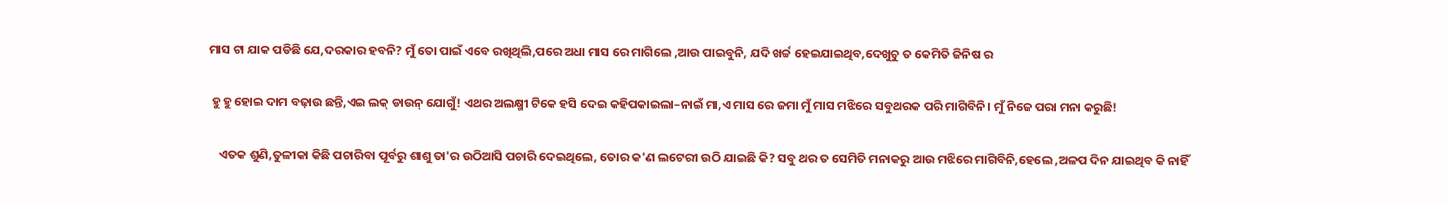ମାସ ଟା ଯାକ ପଡିଛି ଯେ,ଦରକାର ହବନି? ମୁଁ ତୋ ପାଇଁ ଏବେ ରଖିଥିଲି,ପରେ ଅଧା ମାସ ରେ ମାଗିଲେ ,ଆଉ ପାଇବୁନି, ଯଦି ଖର୍ଚ୍ଚ ହେଇଯାଇଥିବ,ଦେଖୁଚୁ ତ କେମିତି ଜିନିଷ ର

 ହୁ ହୁ ହୋଇ ଦାମ ବଢ଼ାଉ ଛନ୍ତି,ଏଇ ଲକ୍ ଡାଉନ୍ ଯୋଗୁଁ! ଏଥର ଅଲକ୍ଷ୍ମୀ ଟିକେ ହସି ଦେଇ କହିପକାଇଲା–ନାଇଁ ମା,ଏ ମାସ ରେ ଜମା ମୁଁ ମାସ ମଝିରେ ସବୁଥରକ ପରି ମାଗିବିନି। ମୁଁ ନିଜେ ପରା ମନା କରୁଛି!

    ଏତକ ଶୁଣି,ତୁଳୀକା କିଛି ପଚାରିବା ପୂର୍ବରୁ ଶାଶୁ ତା'ର ଉଠିଆସି ପଚାରି ଦେଇଥିଲେ, ତୋର କ'ଣ ଲଟେରୀ ଉଠି ଯାଇଛି କି? ସବୁ ଥର ତ ସେମିତି ମନାକରୁ ଆଉ ମଝିରେ ମାଗିବିନି,ହେଲେ ,ଅଳପ ଦିନ ଯାଇଥିବ କି ନାହିଁ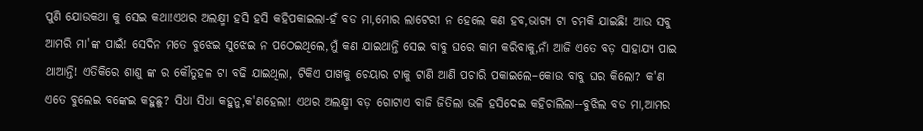ପୁଣି ଯୋଉକଥା କୁ ସେଇ କଥା!ଏଥର ଅଲକ୍ଷ୍ମୀ ହସି ହସି କହିପକାଇଲା-ହଁ ବଡ ମା,ମୋର ଲାଟେରୀ ନ ହେଲେ କଣ ହବ,ଭାଗ୍ୟ ଟା ଚମକି ଯାଇଛି! ଆଉ ସବୁ ଆମରି ମା'ଙ୍କ ପାଇଁ! ସେଦିନ ମତେ ବୁଝେଇ ସୁଝେଇ ନ ପଠେଇଥିଲେ,ମୁଁ କଣ ଯାଇଥାନ୍ତି ସେଇ ବାବୁ ଘରେ କାମ କରିବାକୁ,ନାଁ ଆଜି ଏତେ ବଡ଼ ସାହାଯ୍ୟ ପାଇ ଥାଆନ୍ତି! ଏତିକିରେ ଶାଶୁ ଙ୍କ ର କୌତୁହଳ ଟା ବଢି ଯାଇଥିଲା, ଟିକିଏ ପାଖକୁ ଚେୟାର ଟାକୁ ଟାଣି ଆଣି ପଚାରି ପକାଇଲେ–କୋଉ ବାବୁ ଘର କିଲୋ? କ'ଣ ଏତେ ବୁଲେଇ ବଙ୍କେଇ କହୁଛୁ? ସିଧା ସିଧା କହୁନୁ,କ'ଣହେଲା! ଏଥର ଅଲକ୍ଷ୍ମୀ ବଡ଼ ଗୋଟାଏ ବାଜି ଜିତିଲା ଭଳି ହସିଦେଇ କହିଚାଲିଲା--ବୁଝିଲ ବଡ ମା,ଆମର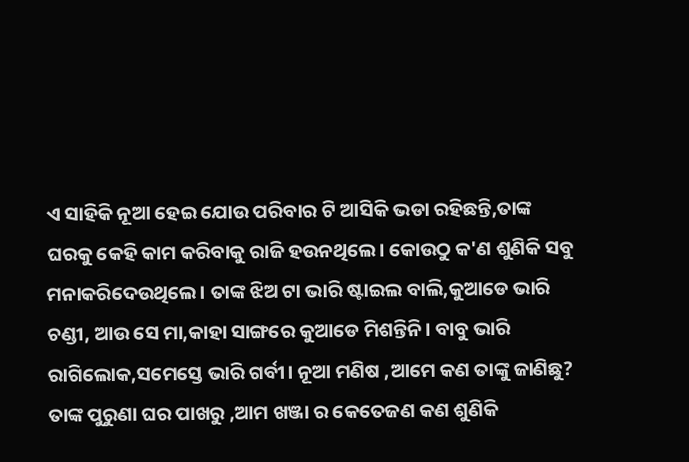ଏ ସାହିକି ନୂଆ ହେଇ ଯୋଉ ପରିବାର ଟି ଆସିକି ଭଡା ରହିଛନ୍ତି,ତାଙ୍କ ଘରକୁ କେହି କାମ କରିବାକୁ ରାଜି ହଉନଥିଲେ। କୋଉଠୁ କ'ଣ ଶୁଣିକି ସବୁ ମନାକରିଦେଉଥିଲେ। ତାଙ୍କ ଝିଅ ଟା ଭାରି ଷ୍ଟାଇଲ ବାଲି,କୁଆଡେ ଭାରି ଚଣ୍ଡୀ, ଆଉ ସେ ମା,କାହା ସାଙ୍ଗରେ କୁଆଡେ ମିଶନ୍ତିନି। ବାବୁ ଭାରି ରାଗିଲୋକ,ସମେସ୍ତେ ଭାରି ଗର୍ବୀ। ନୂଆ ମଣିଷ ,ଆମେ କଣ ତାଙ୍କୁ ଜାଣିଛୁ? ତାଙ୍କ ପୁରୁଣା ଘର ପାଖରୁ ,ଆମ ଖଞ୍ଜା ର କେତେଜଣ କଣ ଶୁଣିକି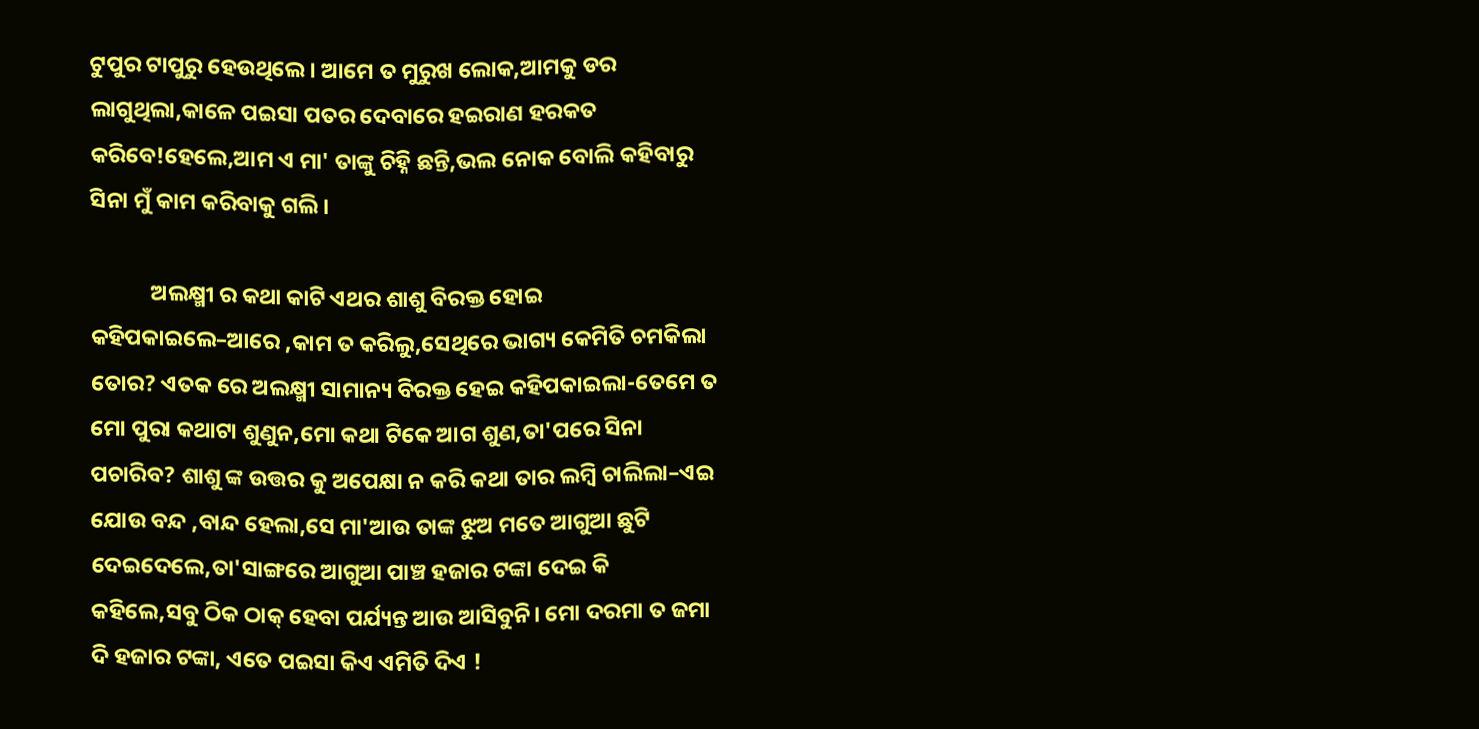ଟୁପୁର ଟାପୁରୁ ହେଉଥିଲେ। ଆମେ ତ ମୁରୁଖ ଲୋକ,ଆମକୁ ଡର ଲାଗୁଥିଲା,କାଳେ ପଇସା ପତର ଦେବାରେ ହଇରାଣ ହରକତ କରିବେ!ହେଲେ,ଆମ ଏ ମା' ତାଙ୍କୁ ଚିହ୍ନି ଛନ୍ତି,ଭଲ ନୋକ ବୋଲି କହିବାରୁ ସିନା ମୁଁ କାମ କରିବାକୁ ଗଲି।

            ଅଲକ୍ଷ୍ମୀ ର କଥା କାଟି ଏଥର ଶାଶୁ ବିରକ୍ତ ହୋଇ କହିପକାଇଲେ–ଆରେ ,କାମ ତ କରିଲୁ,ସେଥିରେ ଭାଗ୍ୟ କେମିତି ଚମକିଲା ତୋର? ଏତକ ରେ ଅଲକ୍ଷ୍ମୀ ସାମାନ୍ୟ ବିରକ୍ତ ହେଇ କହିପକାଇଲା-ତେମେ ତ ମୋ ପୁରା କଥାଟା ଶୁଣୁନ,ମୋ କଥା ଟିକେ ଆଗ ଶୁଣ,ତା'ପରେ ସିନା ପଚାରିବ? ଶାଶୁ ଙ୍କ ଉତ୍ତର କୁ ଅପେକ୍ଷା ନ କରି କଥା ତାର ଲମ୍ବି ଚାଲିଲା–ଏଇ ଯୋଉ ବନ୍ଦ ,ବାନ୍ଦ ହେଲା,ସେ ମା'ଆଉ ତାଙ୍କ ଝୁଅ ମତେ ଆଗୁଆ ଛୁଟି ଦେଇଦେଲେ,ତା'ସାଙ୍ଗରେ ଆଗୁଆ ପାଞ୍ଚ ହଜାର ଟଙ୍କା ଦେଇ କି କହିଲେ,ସବୁ ଠିକ ଠାକ୍ ହେବା ପର୍ଯ୍ୟନ୍ତ ଆଉ ଆସିବୁନି। ମୋ ଦରମା ତ ଜମା ଦି ହଜାର ଟଙ୍କା, ଏତେ ପଇସା କିଏ ଏମିତି ଦିଏ !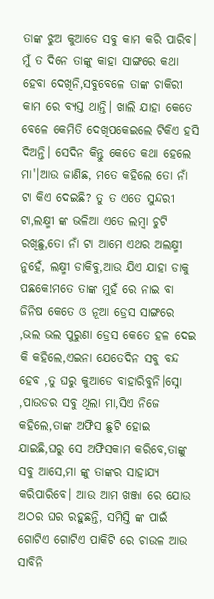ତାଙ୍କ ଝୁଅ କୁଆଡେ ସବୁ କାମ କରି ପାରିବ। ମୁଁ ତ ଦିନେ ତାଙ୍କୁ କାହା ସାଙ୍ଗରେ କଥା ହେବା ଦେଖିନି,ସବୁବେଳେ ତାଙ୍କ ଚାକିରୀ କାମ ରେ ବ୍ୟସ୍ତ ଥାନ୍ତି। ଖାଲି ଯାହା କେତେ ବେଳେ କେମିତି ଦେଖିପକେଇଲେ ଟିକିଏ ହସି ଦିଅନ୍ତି। ସେଦିନ କିନ୍ତୁ କେତେ କଥା ହେଲେ ମା'।ଆଉ ଜାଣିଛ, ମତେ କହିଲେ ତୋ ନାଁ ଟା କିଏ ଦେଇଛି? ତୁ ତ ଏତେ ସୁନ୍ଦରୀ ଟା,ଲକ୍ଷ୍ମୀ ଙ୍କ ଭଳିଆ ଏତେ ଲମ୍ବା ଚୁଟି ରଖିଛୁ,ତୋ ନାଁ ଟା ଆମେ ଏଥର ଅଲକ୍ଷ୍ମୀ ନୁହେଁ, ଲକ୍ଷ୍ମୀ ଡାକିବୁ,ଆଉ ଯିଏ ଯାହା ଡାକୁ ପଛକେ!ମତେ ତାଙ୍କ ମୁହଁ ରେ ନାଇ ବା ଜିନିଷ କେତେ ଓ ନୂଆ ଡ୍ରେସ ସାଙ୍ଗରେ ,ଭଲ ଭଲ ପୁରୁଣା ଡ୍ରେସ କେତେ ହଳ ଦେଇ କି କହିଲେ,ଏଇନା ଯେତେଦିନ ସବୁ ବନ୍ଦ ହେବ ,ତୁ ଘରୁ କୁଆଡେ ବାହାରିବୁନି।ସ୍ନୋ ,ପାଉଡର ସବୁ ଥିଲା ମା,ସିଏ ନିଜେ କହିଲେ,ତାଙ୍କ ଅଫିସ ଛୁଟି ହୋଇ ଯାଇଛି,ଘରୁ ସେ ଅଫିସକାମ କରିବେ,ତାଙ୍କୁ ସବୁ ଆସେ,ମା ଙ୍କୁ ତାଙ୍କର ସାହାଯ୍ୟ କରିପାରିବେ। ଆଉ ଆମ ଖଞ୍ଜା ରେ ଯୋଉ ଅଠର ଘର ରହୁଛନ୍ତି, ସମିସ୍ତି ଙ୍କ ପାଇଁ ଗୋଟିଏ ଗୋଟିଏ ପାକିଟି ରେ ଚାଉଳ ଆଉ ସାବିନି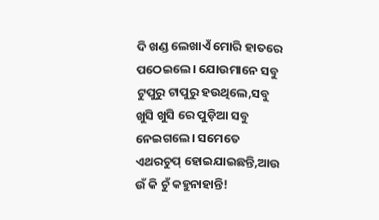ଦି ଖଣ୍ଡ ଲେଖାଏଁ ମୋରି ହାତରେ ପଠେଇଲେ। ଯୋଉମାନେ ସବୁ ଟୁପୁରୁ ଟାପୁରୁ ହଉଥିଲେ,ସବୁ ଖୁସି ଖୁସି ରେ ପୁଡ଼ିଆ ସବୁ ନେଇଗଲେ। ସମେତେ ଏଥରଚୁପ୍ ହୋଇଯାଇଛନ୍ତି,ଆଉ ଉଁ କି ଚୁଁ କହୁନାହାନ୍ତି!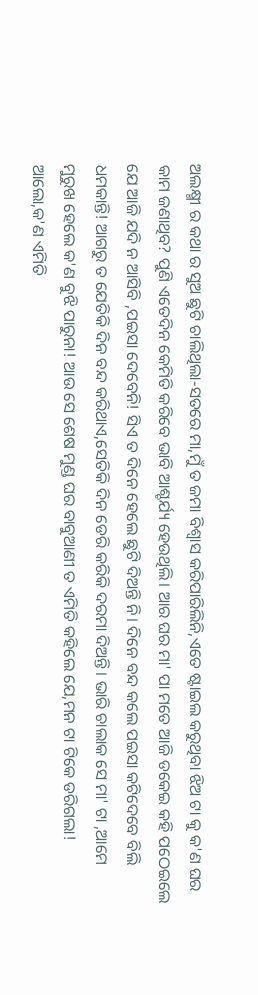ଅଲକ୍ଷ୍ମୀ ର କଥା ର ସୁଅ ଛୁଟି ଚାଲିଥିଲା-ସତରେ ମା,ମୁଁ ତ ଜମା ବିଶ୍ୱାସ କରିପାରିଲିନି,ଏତେ ଷ୍ଟାଇଲ କରୁଥିବା ଝିଅ ଟା କୁ କ'ଣ ଘର କାମ ଜଣାଥିବ? ପୁଣି ଏତେଦିନ କେମିତି କରିବେ ଭାବି ଆଶ୍ଚର୍ଯ୍ୟ ହେଉଥିଲି। ଆର ଘର ମା' ପା ମତେ ଆଜି ଡକେଇ କହି ପଠେଇଲେ ଯେ ଆଜି ଯଦି ନ ଆସିବି ,ପଇସା ଦେବେନି! ସିଏ ତ ଦିନେ ହେଲେ ଛୁଟି ଦିଅନ୍ତି ନି। ଦିନେ ବନ୍ଦ କଲେ ପଇସା କଟିଦେବେ ବିଲି ଧମକାନ୍ତି! ଆଗରୁ ତ ଯେତିକି ଦିନ ବନ୍ଦ କରିଥାଏ,ସେତିକି ଦିନ ଡେରି କରିକି ଦରମା ଦିଅନ୍ତି। ଭାରି ଚାଲାକ ସେ ମା' ଟା ,ଆମେ ମୁରୁଖ ହେଲେ କ'ଣ ବୁଝି ପାରୁନା! ଆଉ ସେ ଶେଷ ମୁଣ୍ଡ ଘର ବାବୁଆଣୀ ତ ଏମିତି କହିଲେ ଯେ,ମନ ଟା ଟିକେ ଡରିଗଲା! ଆଲୋ,କ'ଣ ଏମିତି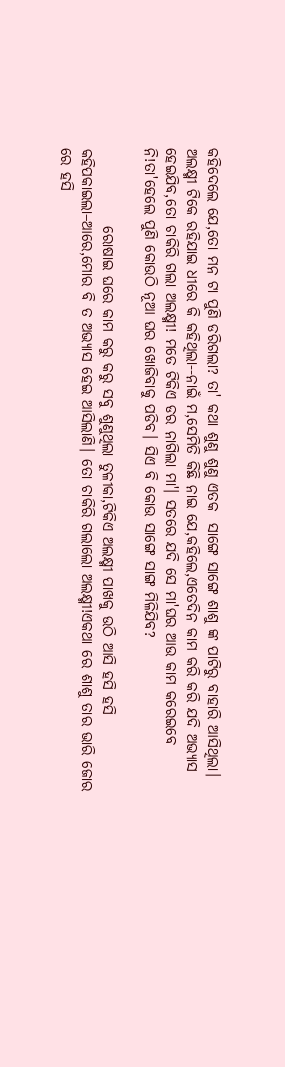କହିଦେଲେ ଯେ,ତୋ ମନ ଟା ପୁଣି ଡରିଗଲା? ତା' କଥା ଶୁଣୁ ଶୁଣୁ ଏତକ  ସାଙ୍ଗେ ସାଙ୍ଗେ ଶାଶୁ ଙ୍କ ପାଟିରୁ ବାହାରି ଆସିଥିଲା। ଅଲକ୍ଷ୍ମୀ ଟିକେ ରହିଯାଇ ଧୀରେ କି କହିଥିଲା--ନାଇଁ ମ,ସେମିତି କିଛି ନାଇ ଯେ,କହିଲେ,ଏତେଦିନ କାମ କରି କରି ଯଦି ଅଭ୍ୟାସ ହେଇଯିବ,ତୋ ଚାକିରି ଗଲା ଅଲକ୍ଷ୍ମୀ! ମତେ ଟିକିଏ ଡର ନାଗିଲା ମା'। ସତରେ ଯଦି ସେ ମା'ଘର ଆଉ କାମ କରେଇବେ ନି!ତା'ହେଲେ ପୁଣି କୋଉଠି ନୂଆ ଘର ଖୋଜିବାକୁ ପଡିବ। ସିଏ ବି କୋଉ ସାଙ୍ଗେ ସାଙ୍ଗ ମିଳିଯିବ?

             ରୋଷାଇ ଘରେ କାମ କରୁ କରୁ ସବୁ ଶୁଣୁଥିଲା ତୁଳୀକା,ଟିକିଏ ଅଲକ୍ଷ୍ମୀ ପାଖକୁ ଉଠି ଆସି ହସି ହସି କହିପକାଇଲା–ଆରେ,ମୋର ବି ତ ଅଭ୍ୟାସ ହେଇ ଆସିଲାଣି। ତୋ ଚାକିରି ଗଲାଲୋ ଅଲକ୍ଷ୍ମୀ!ଏକଥା ରେ ଶାଶୁ ତାର ଭାରି ଜୋର ରେ ହସି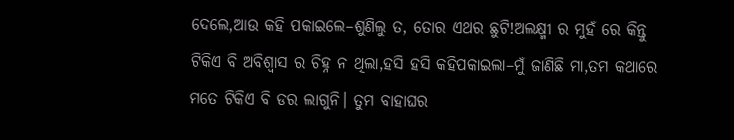ଦେଲେ,ଆଉ କହି ପକାଇଲେ–ଶୁଣିଲୁ ତ, ତୋର ଏଥର ଛୁଟି!ଅଲକ୍ଷ୍ମୀ ର ମୁହଁ ରେ କିନ୍ତୁ ଟିକିଏ ବି ଅବିଶ୍ୱାସ ର ଚିହ୍ନ ନ ଥିଲା,ହସି ହସି କହିପକାଇଲା–ମୁଁ ଜାଣିଛି ମା,ତମ କଥାରେ ମତେ ଟିକିଏ ବି ଡର ଲାଗୁନି। ତୁମ ବାହାଘର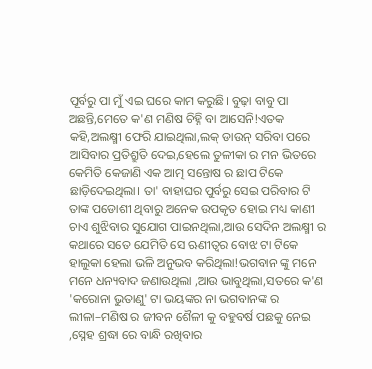ପୂର୍ବରୁ ପା ମୁଁ ଏଇ ଘରେ କାମ କରୁଛି। ବୁଢ଼ା ବାବୁ ପା ଅଛନ୍ତି,ମେତେ କ'ଣ ମଣିଷ ଚିହ୍ନି ବା ଆସେନି!ଏତକ କହି,ଅଲକ୍ଷ୍ମୀ ଫେରି ଯାଇଥିଲା,ଲକ୍ ଡାଉନ୍ ସରିବା ପରେ ଆସିବାର ପ୍ରତିଶ୍ରୁତି ଦେଇ,ହେଲେ ତୁଳୀକା ର ମନ ଭିତରେ କେମିତି କେଜାଣି ଏକ ଆତ୍ମ ସନ୍ତୋଷ ର ଛାପ ଟିକେ ଛାଡ଼ିଦେଇଥିଲା। ତା' ବାହାଘର ପୁର୍ବରୁ ସେଇ ପରିବାର ଟି ତାଙ୍କ ପଡୋଶୀ ଥିବାରୁ ଅନେକ ଉପକୃତ ହୋଇ ମଧ୍ୟ କାଣୀ ଚାଏ ଶୁଝିବାର ସୁଯୋଗ ପାଇନଥିଲା,ଆଉ ସେଦିନ ଅଲକ୍ଷ୍ମୀ ର କଥାରେ ସତେ ଯେମିତି ସେ ଋଣୀତ୍ବର ବୋଝ ଟା ଟିକେ ହାଲୁକା ହେଲା ଭଳି ଅନୁଭବ କରିଥିଲା!ଭଗବାନ ଙ୍କୁ ମନେ ମନେ ଧନ୍ୟବାଦ ଜଣାଉଥିଲା ,ଆଉ ଭାବୁଥିଲା,ସତରେ କ'ଣ 'କରୋନା ଭୁତାଣୁ' ଟା ଭୟଙ୍କର ନା ଭଗବାନଙ୍କ ର ଲୀଳା–ମଣିଷ ର ଜୀବନ ଶୈଳୀ କୁ ବହୁବର୍ଷ ପଛକୁ ନେଇ ,ସ୍ନେହ ଶ୍ରଦ୍ଧା ରେ ବାନ୍ଧି ରଖିବାର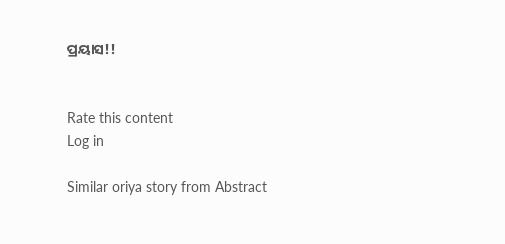ପ୍ରୟାସ!!


Rate this content
Log in

Similar oriya story from Abstract